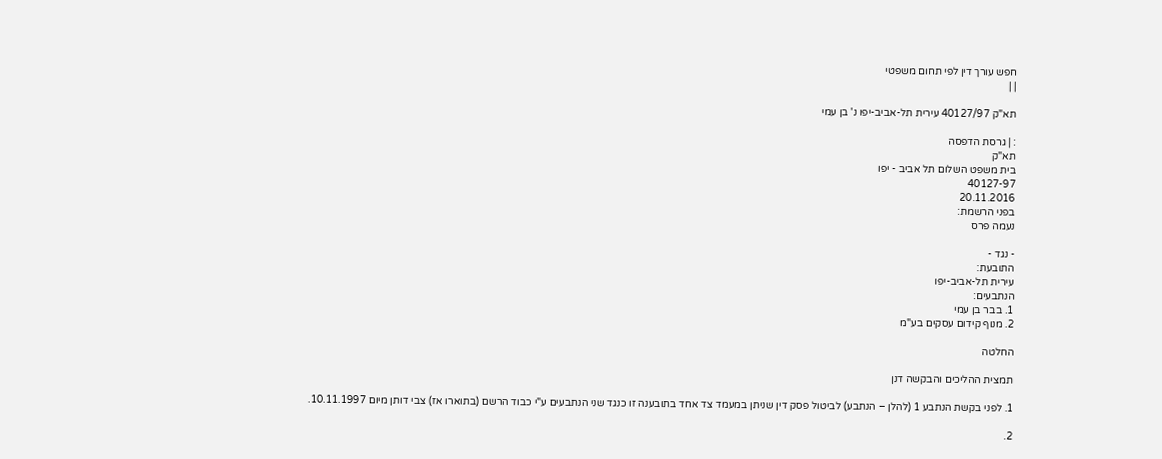חפש עורך דין לפי תחום משפטי
| |

תא"ק 40127/97 עירית תל-אביב-יפו נ' בן עמי

: | גרסת הדפסה
תא"ק
בית משפט השלום תל אביב - יפו
40127-97
20.11.2016
בפני הרשמת:
נעמה פרס

- נגד -
התובעת:
עירית תל-אביב-יפו
הנתבעים:
1. בבר בן עמי
2. מנוף קידום עסקים בע"מ

החלטה

תמצית ההליכים והבקשה דנן

1. לפני בקשת הנתבע 1 (להלן – הנתבע) לביטול פסק דין שניתן במעמד צד אחד בתובענה זו כנגד שני הנתבעים ע"י כבוד הרשם (בתוארו אז) צבי דותן מיום 10.11.1997.

2.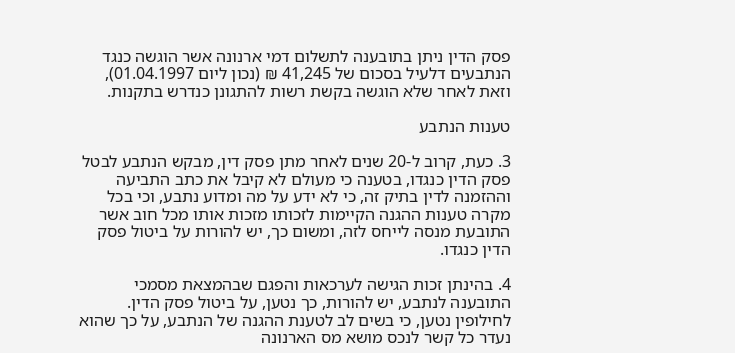פסק הדין ניתן בתובענה לתשלום דמי ארנונה אשר הוגשה כנגד הנתבעים דלעיל בסכום של 41,245 ₪ (נכון ליום 01.04.1997), וזאת לאחר שלא הוגשה בקשת רשות להתגונן כנדרש בתקנות.

טענות הנתבע

3. כעת, קרוב ל-20 שנים לאחר מתן פסק דין, מבקש הנתבע לבטל פסק הדין כנגדו, בטענה כי מעולם לא קיבל את כתב התביעה וההזמנה לדין בתיק זה, כי לא ידע על מה ומדוע נתבע, וכי בכל מקרה טענות ההגנה הקיימות לזכותו מזכות אותו מכל חוב אשר התובעת מנסה לייחס לזה, ומשום כך, יש להורות על ביטול פסק הדין כנגדו.

4. בהינתן זכות הגישה לערכאות והפגם שבהמצאת מסמכי התובענה לנתבע, יש להורות, כך נטען, על ביטול פסק הדין. לחילופין נטען, כי בשים לב לטענת ההגנה של הנתבע, על כך שהוא נעדר כל קשר לנכס מושא מס הארנונה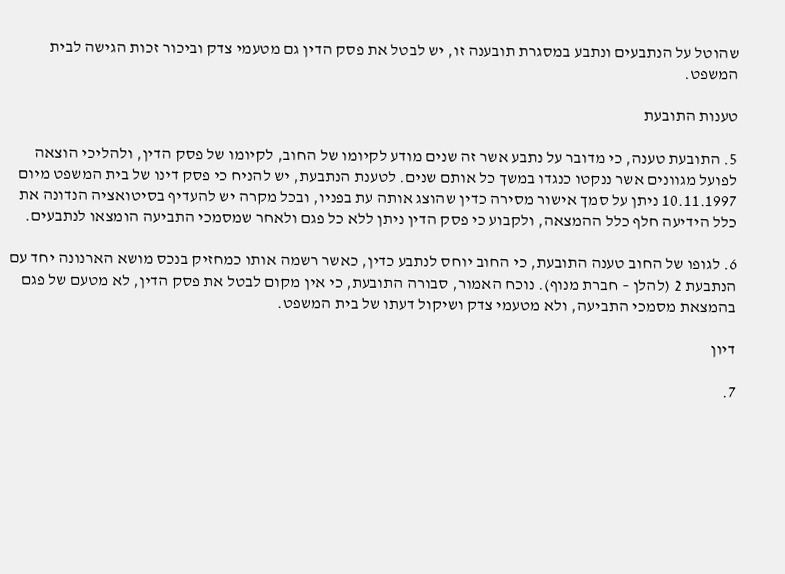שהוטל על הנתבעים ונתבע במסגרת תובענה זו, יש לבטל את פסק הדין גם מטעמי צדק וביכור זכות הגישה לבית המשפט.

טענות התובעת

5. התובעת טענה, כי מדובר על נתבע אשר זה שנים מודע לקיומו של החוב, לקיומו של פסק הדין, ולהליכי הוצאה לפועל מגוונים אשר ננקטו כנגדו במשך כל אותם שנים. לטענת הנתבעת, יש להניח כי פסק דינו של בית המשפט מיום 10.11.1997 ניתן על סמך אישור מסירה כדין שהוצג אותה עת בפניו, ובכל מקרה יש להעדיף בסיטואציה הנדונה את כלל הידיעה חלף כלל ההמצאה, ולקבוע כי פסק הדין ניתן ללא כל פגם ולאחר שמסמכי התביעה הומצאו לנתבעים.

6. לגופו של החוב טענה התובעת, כי החוב יוחס לנתבע כדין, כאשר רשמה אותו כמחזיק בנכס מושא הארנונה יחד עם הנתבעת 2 (להלן – חברת מנוף). נוכח האמור, סבורה התובעת, כי אין מקום לבטל את פסק הדין, לא מטעם של פגם בהמצאת מסמכי התביעה, ולא מטעמי צדק ושיקול דעתו של בית המשפט.

דיון

7.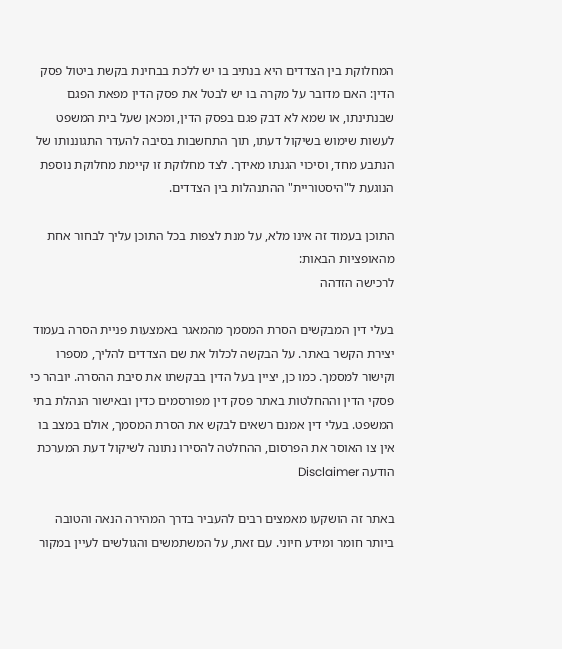המחלוקת בין הצדדים היא בנתיב בו יש ללכת בבחינת בקשת ביטול פסק הדין: האם מדובר על מקרה בו יש לבטל את פסק הדין מפאת הפגם שבנתינתו, או שמא לא דבק פגם בפסק הדין, ומכאן שעל בית המשפט לעשות שימוש בשיקול דעתו, תוך התחשבות בסיבה להעדר התגוננותו של הנתבע מחד, וסיכוי הגנתו מאידך. לצד מחלוקת זו קיימת מחלוקת נוספת הנוגעת ל"היסטוריית" ההתנהלות בין הצדדים.

התוכן בעמוד זה אינו מלא, על מנת לצפות בכל התוכן עליך לבחור אחת מהאופציות הבאות:
לרכישה הזדהה

בעלי דין המבקשים הסרת המסמך מהמאגר באמצעות פניית הסרה בעמוד יצירת הקשר באתר. על הבקשה לכלול את שם הצדדים להליך, מספרו וקישור למסמך. כמו כן, יציין בעל הדין בבקשתו את סיבת ההסרה. יובהר כי פסקי הדין וההחלטות באתר פסק דין מפורסמים כדין ובאישור הנהלת בתי המשפט. בעלי דין אמנם רשאים לבקש את הסרת המסמך, אולם במצב בו אין צו האוסר את הפרסום, ההחלטה להסירו נתונה לשיקול דעת המערכת
הודעה Disclaimer

באתר זה הושקעו מאמצים רבים להעביר בדרך המהירה הנאה והטובה ביותר חומר ומידע חיוני. עם זאת, על המשתמשים והגולשים לעיין במקור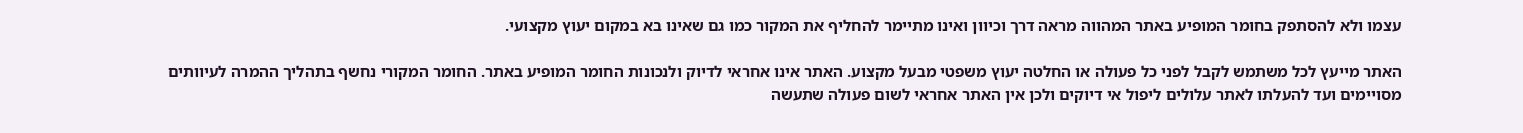עצמו ולא להסתפק בחומר המופיע באתר המהווה מראה דרך וכיוון ואינו מתיימר להחליף את המקור כמו גם שאינו בא במקום יעוץ מקצועי.

האתר מייעץ לכל משתמש לקבל לפני כל פעולה או החלטה יעוץ משפטי מבעל מקצוע. האתר אינו אחראי לדיוק ולנכונות החומר המופיע באתר. החומר המקורי נחשף בתהליך ההמרה לעיוותים מסויימים ועד להעלתו לאתר עלולים ליפול אי דיוקים ולכן אין האתר אחראי לשום פעולה שתעשה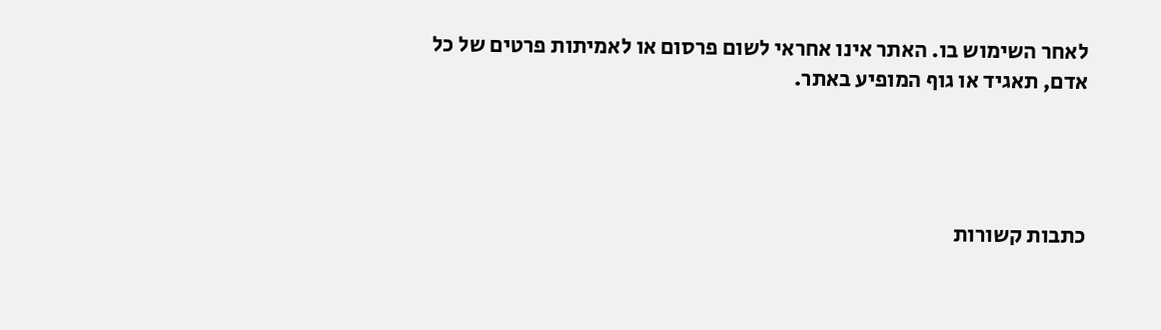לאחר השימוש בו. האתר אינו אחראי לשום פרסום או לאמיתות פרטים של כל אדם, תאגיד או גוף המופיע באתר.




כתבות קשורות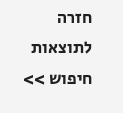חזרה לתוצאות חיפוש >>